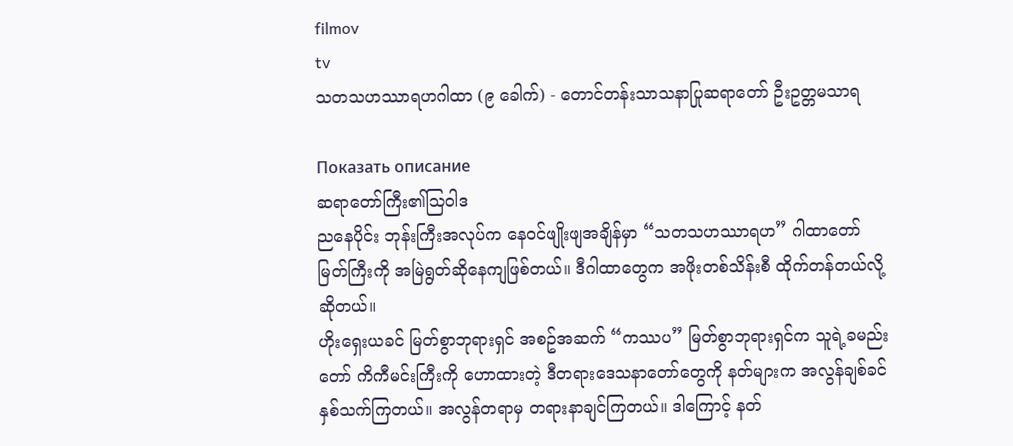filmov
tv
သတသဟဿာရဟဂါထာ (၉ ခေါက်) - တောင်တန်းသာသနာပြုဆရာတော် ဦးဥတ္တမသာရ

Показать описание
ဆရာတော်ကြီး၏ဩ၀ါဒ
ညနေပိုင်း ဘုန်းကြီးအလုပ်က နေ၀င်ဖျိုးဖျအချိန်မှာ “သတသဟဿာရဟ” ဂါထာတော်မြတ်ကြီးကို အမြဲရွတ်ဆိုနေကျဖြစ်တယ်။ ဒီဂါထာတွေက အဖိုးတစ်သိန်းစီ ထိုက်တန်တယ်လို့ဆိုတယ်။
ဟိုးရှေးယခင် မြတ်စွာဘုရားရှင် အစဥ်အဆက် “ကဿပ” မြတ်စွာဘုရားရှင်က သူရဲ့ခမည်းတော် ကိကီမင်းကြီးကို ဟောထားတဲ့ ဒီတရားဒေသနာတော်တွေကို နတ်များက အလွန်ချစ်ခင်နှစ်သက်ကြတယ်။ အလွန်တရာမှ တရားနာချင်ကြတယ်။ ဒါကြောင့် နတ်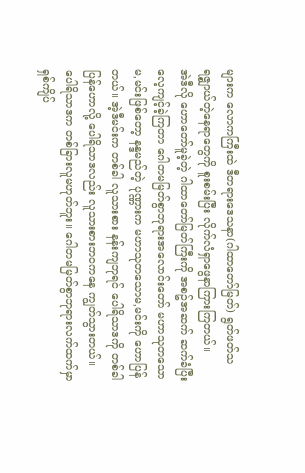များက လောကကြီးထဲ ဒီတရားဒေသနာ(ဂါထာတော်မြတ်) ရွတ်ဖတ်သရဇ္စျာယ်တဲ့နေရာတွေကို စူးစမ်းပြီး လိုက်လံရှာဖွေနာကြားကြတယ်။
အဲဒီလို ဟောတော်မူခဲ့တဲ့ ဂါထာတော်မြတ်ကြီးကို အစဥ်အဆက် ဆက်ခံပြီး လေ့ကျင့်ခဲ့ကြတာ ဂေါတမမြတ်စွာဘုရားအလောင်းတော် မဟာသုတသောမ,မင်းဖြစ်တော့ နန္ဒမည်တဲ့ ပုဏ္ဏားက မဟာသုတသောမ,မင်းကို ဟောပြန်တယ်။ အဲ့ဒီမင်းက တစ်ခါ လူသားစား နန်းကျဘုရင် ပေါရိသာဒကို တစ်ခါပြန်ဟောလို့ ပေါရိသာဒလည်း လူသားစားဘ၀ကနေ ကျွတ်သွားတယ်။ ပေါရိသာဒက တစ်ခြားလူမဟုတ်ဘူး။ ဂေါတမမြတ်စွာဘုရားလက်ထက်မှာ ရှစ်ကျိပ်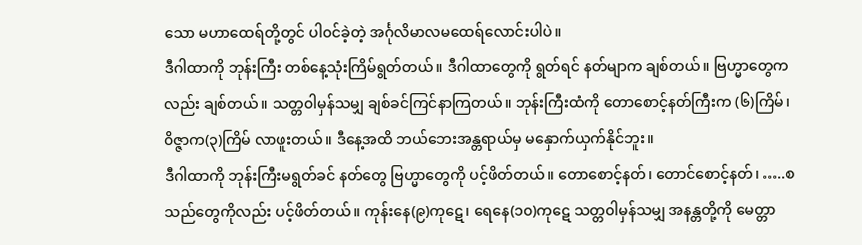သော မဟာထေရ်တို့တွင် ပါ၀င်ခဲ့တဲ့ အင်္ဂုလိမာလမထေရ်လောင်းပါပဲ။
ဒီဂါထာကို ဘုန်းကြီး တစ်နေ့သုံးကြိမ်ရွတ်တယ်။ ဒီဂါထာတွေကို ရွတ်ရင် နတ်မျာက ချစ်တယ်။ ဗြဟ္မာတွေကလည်း ချစ်တယ်။ သတ္တ၀ါမှန်သမျှ ချစ်ခင်ကြင်နာကြတယ်။ ဘုန်းကြီးထံကို တောစောင့်နတ်ကြီးက (၆)ကြိမ်၊ ၀ိဇ္ဇာက(၃)ကြိမ် လာဖူးတယ်။ ဒီနေ့အထိ ဘယ်ဘေးအန္တရာယ်မှ မနှောက်ယှက်နိုင်ဘူး။
ဒီဂါထာကို ဘုန်းကြီးမရွတ်ခင် နတ်တွေ ဗြဟ္မာတွေကို ပင့်ဖိတ်တယ်။ တောစောင့်နတ်၊ တောင်စောင့်နတ်၊ …..စသည်တွေကိုလည်း ပင့်ဖိတ်တယ်။ ကုန်းနေ(၉)ကုဋေ၊ ရေနေ(၁၀)ကုဋေ သတ္တ၀ါမှန်သမျှ အနန္တတို့ကို မေတ္တာ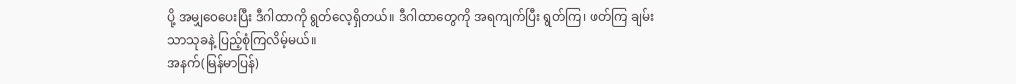ပို့ အမျှ၀ေပေးပြီး ဒီဂါထာကို ရွတ်လေ့ရှိတယ်။ ဒီဂါထာတွေကို အရကျက်ပြီး ရွတ်ကြ၊ ဖတ်ကြ ချမ်းသာသုခနဲ့ ပြည့်စုံကြလိမ့်မယ်။
အနက်(မြန်မာပြန်)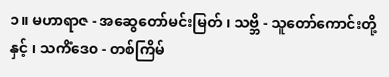၁။ မဟာရာဇ - အဆွေတော်မင်းမြတ် ၊ သဗ္ဘိ - သူတော်ကောင်းတို့နှင့် ၊ သကိံဒေ၀ - တစ်ကြိမ်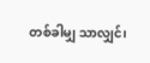တစ်ခါမျှ သာလျှင်၊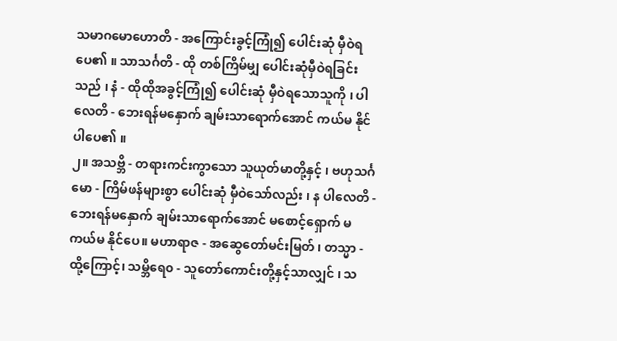သမာဂမောဟောတိ - အကြောင်းခွင့်ကြုံ၍ ပေါင်းဆုံ မှီဝဲရပေ၏ ။ သာသင်္ဂတိ - ထို တစ်ကြိမ်မျှ ပေါင်းဆုံမှီဝဲရခြင်းသည် ၊ နံ - ထိုထိုအခွင့်ကြုံ၍ ပေါင်းဆုံ မှီဝဲရသောသူကို ၊ ပါလေတိ - ဘေးရန်မနှောက် ချမ်းသာရောက်အောင် ကယ်မ နိုင်ပါပေ၏ ။
၂။ အသဗ္ဘိ - တရားကင်းကွာသော သူယုတ်မာတို့နှင့် ၊ ဗဟုသင်္ဂမော - ကြိမ်ဖန်များစွာ ပေါင်းဆုံ မှီဝဲသော်လည်း ၊ န ပါလေတိ - ဘေးရန်မနှောက် ချမ်းသာရောက်အောင် မစောင့်ရှောက် မကယ်မ နိုင်ပေ။ မဟာရာဇ - အဆွေတော်မင်းမြတ် ၊ တသ္မာ - ထို့ကြောင့်၊ သမ္ဘိရေ၀ - သူတော်ကောင်းတို့နှင့်သာလျှင် ၊ သ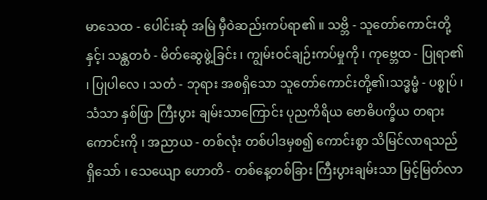မာသေထ - ပေါင်းဆုံ အမြဲ မှီဝဲဆည်းကပ်ရာ၏ ။ သဗ္ဘိ - သူတော်ကောင်းတို့နှင့်၊ သန္ထတဝံ - မိတ်ဆွေဖွဲ့ခြင်း ၊ ကျွမ်းဝင်ချဉ်းကပ်မှုကို ၊ ကုဗ္ဘေထ - ပြုရာ၏ ၊ ပြုပါလေ ၊ သတံ - ဘုရား အစရှိသော သူတော်ကောင်းတို့၏၊သဒ္ဓမ္မံ - ပစ္စုပ် ၊ သံသာ နှစ်ဖြာ ကြီးပွား ချမ်းသာကြောင်း ပုညကိရိယ ဗောဓိပက္ခိယ တရားကောင်းကို ၊ အညာယ - တစ်လုံး တစ်ပါဒမှစ၍ ကောင်းစွာ သိမြင်လာရသည်ရှိသော် ၊ သေယျော ဟောတိ - တစ်နေ့တစ်ခြား ကြီးပွားချမ်းသာ မြင့်မြတ်လာ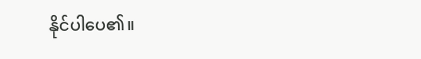နိုင်ပါပေ၏။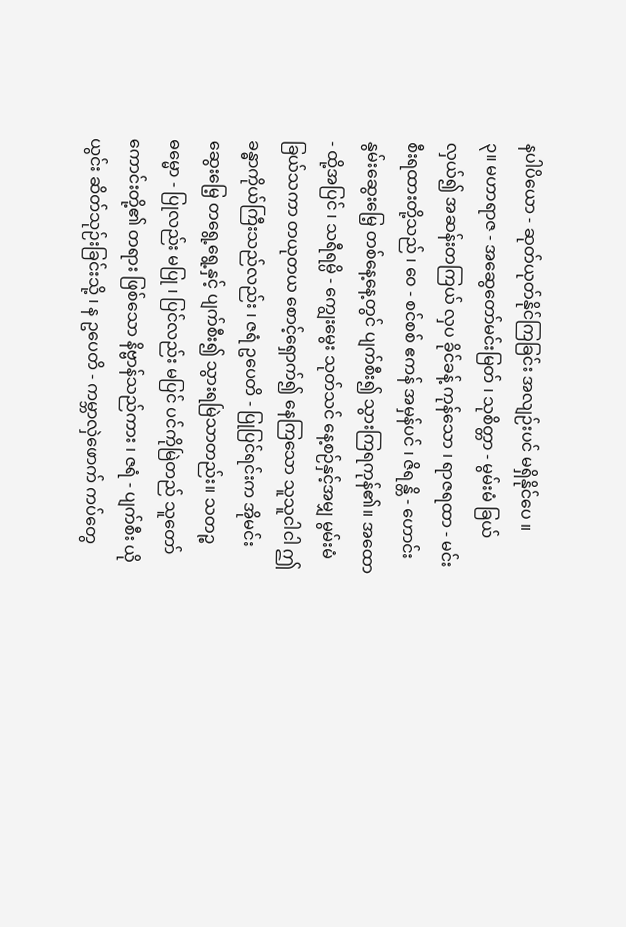နပါပိယော - ဆုတ်ယုတ်နိုင်ကြခြင်း အလျဉ်းပင် မရှိနိုင်ပေ ။
၃။ မဟာရာဇ - အဆွေတော်မင်းမြတ် ၊ သုစိတ္တာ - မွမ်းမံ ခြယ်လှယ်၍ အဆန်းတကြယ် လှပ ခိုင်ခန့် ကုန်သော ၊ ရာဇရထာ - မင်းစီးရထားတို့သည် ၊ ၀ေ - စင်စစ် ဧကန် အမှန်ပင် ၊ ဇိရန္တိ - ဟောင်းနွမ်းဆွေးမြေ့ တစ်နေ့နေ့တွင် ပျက်စီး၍ သွားကြရကုန်၏။ အထော - ထို့အပြင် ၊ သရီရမ္ပိ - ကျွေးမွေး သုတ်သင် နေ့စဉ်နှင့်အမျှ မွမ်းမံခြယ်သကာ တယုတယ စောင့်ရှောက်၍ နေကြသော သူသူငါငါ ဤခန္ဓာကိုယ်ကြီးသည်လည်း ၊ ဇရံ ဥပေတိ - ပြုပြင်ရင်းက အိုမင်းဆွေးမြေ့ တရွေ့ရွေ့နှင့် ပျက်စီး၍ သွားရမြဲသာတည်း။ သတဉ္စ ဓမ္မော - ပြုလည်း မပြု ၊ ပြင်လည်း မပြင် ပင်ကိုမြဲတည် သူတော်ကောင်းတို့၏ တရား ဖြစ်သော နိဗ္ဗာန်သည်ကား ၊ ဇရံ - ပျက်စီး ယိုယွင်း ဆိတ်သုဉ်းခြင်းသို့ ၊ န ဥပေတိ - ကမ္ဘာလှဲဖောက် ကပ်တွေ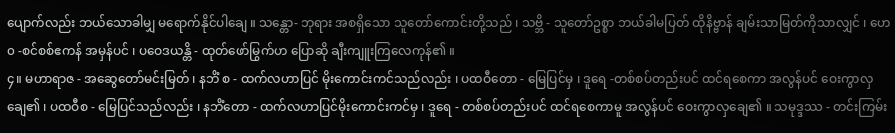ပျောက်လည်း ဘယ်သောခါမျှ မရောက်နိုင်ပါချေ ။ သန္တော- ဘုရား အစရှိသော သူတော်ကောင်းတို့သည် ၊ သဗ္ဘိ - သူတော်ဥစ္စာ ဘယ်ခါမပြတ် ထိုနိဗ္ဗာန် ချမ်းသာမြတ်ကိုသာလျှင် ၊ ဟေ၀ -စင်စစ်ဧကန် အမှန်ပင် ၊ ပဝေဒယန္တိ - ထုတ်ဖော်မြွက်ဟ ပြောဆို ချီးကျူးကြလေကုန်၏ ။
၄။ မဟာရာဇ - အဆွေတော်မင်းမြတ် ၊ နဘိံ စ - ထက်လဟာပြင် မိုးကောင်းကင်သည်လည်း ၊ ပထဝီတော - မြေပြင်မှ ၊ ဒူရေ -တစ်စပ်တည်းပင် ထင်ရစေကာ အလွန်ပင် ဝေးကွာလှချေ၏ ၊ ပထဝီစ - မြေပြင်သည်လည်း ၊ နဘိံတော - ထက်လဟာပြင်မိုးကောင်းကင်မှ ၊ ဒူရေ - တစ်စပ်တည်းပင် ထင်ရစေကာမူ အလွန်ပင် ဝေးကွာလှချေ၏ ။ သမုဒ္ဒဿ - တင်းကြမ်း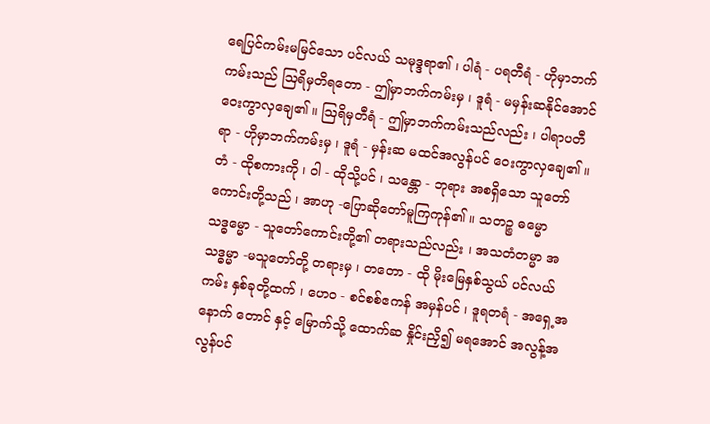ရေပြင်ကမ်းမမြင်သော ပင်လယ် သမုဒ္ဒရာ၏ ၊ ပါရံ - ပရတီရံ - ဟိုမှာဘက်ကမ်းသည် ဩရိမှတိရတော - ဤမှာဘက်ကမ်းမှ ၊ ဒူရံ - မမှန်းဆနိုင်အောင် ဝေးကွာလှချေ၏ ။ ဩရိမှတီရံ - ဤမှာဘက်ကမ်းသည်လည်း ၊ ပါရာပတီရာ - ဟိုမှာဘက်ကမ်းမှ ၊ ဒူရံ - မှန်းဆ မထင်အလွန်ပင် ဝေးကွာလှချေ၏ ။ တံ - ထိုစကားကို ၊ ဝါ - ထိုသို့ပင် ၊ သန္တော - ဘုရား အစရှိသော သူတော်ကောင်းတို့သည် ၊ အာဟု -ပြောဆိုတော်မူကြကုန်၏ ။ သတဉ္စ ဓမ္မော သဒ္ဓမ္မော - သူတော်ကောင်းတို့၏ တရားသည်လည်း ၊ အသတံတမ္မာ အသဒ္ဓမ္မာ -မသူတော်တို့ တရားမှ ၊ တတော - ထို မိုးမြေနှစ်သွယ် ပင်လယ်ကမ်း နှစ်ခုတို့ထက် ၊ ဟေ၀ - စင်စစ်ဧကန် အမှန်ပင် ၊ ဒူရတရံ - အရှေ့အနောက် တောင် နှင့် မြောက်သို့ ထောက်ဆ နှိုင်းညှိ၍ မရအောင် အလွန့်အလွန်ပင်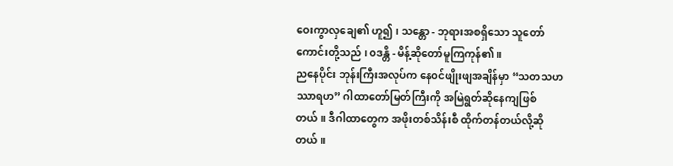ဝေးကွာလှချေ၏ ဟူ၍ ၊ သန္တော - ဘုရားအစရှိသော သူတော်ကောင်းတို့သည် ၊ ၀ဒန္တိ - မိန့်ဆိုတော်မူကြကုန်၏ ။
ညနေပိုင်း ဘုန်းကြီးအလုပ်က နေ၀င်ဖျိုးဖျအချိန်မှာ “သတသဟဿာရဟ” ဂါထာတော်မြတ်ကြီးကို အမြဲရွတ်ဆိုနေကျဖြစ်တယ်။ ဒီဂါထာတွေက အဖိုးတစ်သိန်းစီ ထိုက်တန်တယ်လို့ဆိုတယ်။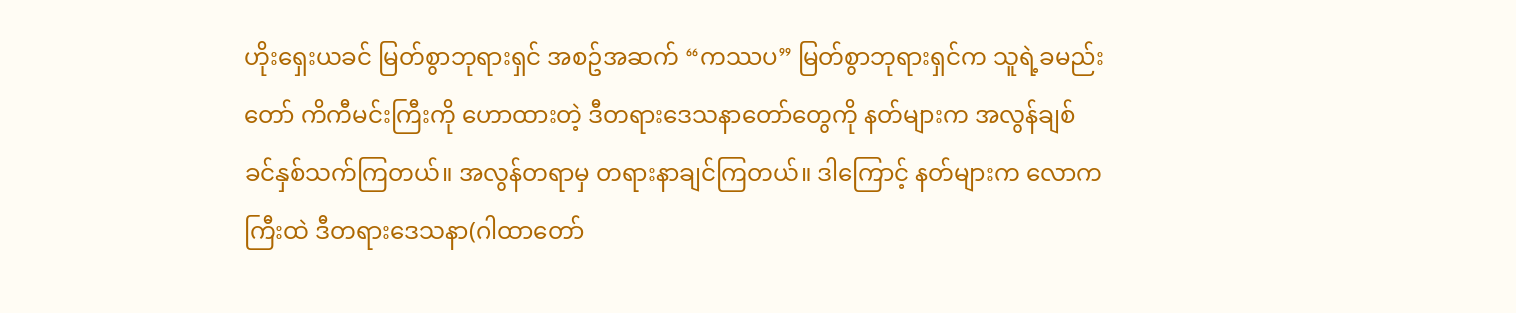ဟိုးရှေးယခင် မြတ်စွာဘုရားရှင် အစဥ်အဆက် “ကဿပ” မြတ်စွာဘုရားရှင်က သူရဲ့ခမည်းတော် ကိကီမင်းကြီးကို ဟောထားတဲ့ ဒီတရားဒေသနာတော်တွေကို နတ်များက အလွန်ချစ်ခင်နှစ်သက်ကြတယ်။ အလွန်တရာမှ တရားနာချင်ကြတယ်။ ဒါကြောင့် နတ်များက လောကကြီးထဲ ဒီတရားဒေသနာ(ဂါထာတော်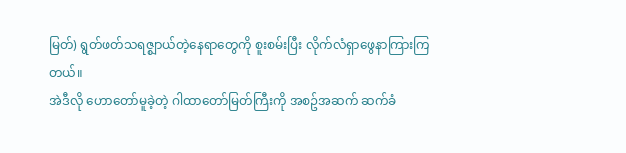မြတ်) ရွတ်ဖတ်သရဇ္စျာယ်တဲ့နေရာတွေကို စူးစမ်းပြီး လိုက်လံရှာဖွေနာကြားကြတယ်။
အဲဒီလို ဟောတော်မူခဲ့တဲ့ ဂါထာတော်မြတ်ကြီးကို အစဥ်အဆက် ဆက်ခံ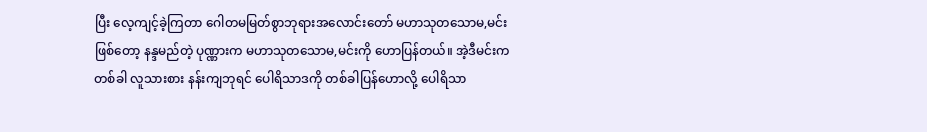ပြီး လေ့ကျင့်ခဲ့ကြတာ ဂေါတမမြတ်စွာဘုရားအလောင်းတော် မဟာသုတသောမ,မင်းဖြစ်တော့ နန္ဒမည်တဲ့ ပုဏ္ဏားက မဟာသုတသောမ,မင်းကို ဟောပြန်တယ်။ အဲ့ဒီမင်းက တစ်ခါ လူသားစား နန်းကျဘုရင် ပေါရိသာဒကို တစ်ခါပြန်ဟောလို့ ပေါရိသာ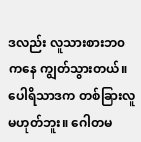ဒလည်း လူသားစားဘ၀ကနေ ကျွတ်သွားတယ်။ ပေါရိသာဒက တစ်ခြားလူမဟုတ်ဘူး။ ဂေါတမ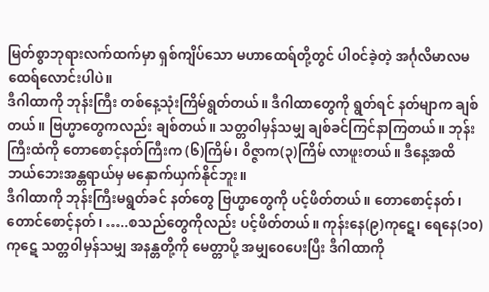မြတ်စွာဘုရားလက်ထက်မှာ ရှစ်ကျိပ်သော မဟာထေရ်တို့တွင် ပါ၀င်ခဲ့တဲ့ အင်္ဂုလိမာလမထေရ်လောင်းပါပဲ။
ဒီဂါထာကို ဘုန်းကြီး တစ်နေ့သုံးကြိမ်ရွတ်တယ်။ ဒီဂါထာတွေကို ရွတ်ရင် နတ်မျာက ချစ်တယ်။ ဗြဟ္မာတွေကလည်း ချစ်တယ်။ သတ္တ၀ါမှန်သမျှ ချစ်ခင်ကြင်နာကြတယ်။ ဘုန်းကြီးထံကို တောစောင့်နတ်ကြီးက (၆)ကြိမ်၊ ၀ိဇ္ဇာက(၃)ကြိမ် လာဖူးတယ်။ ဒီနေ့အထိ ဘယ်ဘေးအန္တရာယ်မှ မနှောက်ယှက်နိုင်ဘူး။
ဒီဂါထာကို ဘုန်းကြီးမရွတ်ခင် နတ်တွေ ဗြဟ္မာတွေကို ပင့်ဖိတ်တယ်။ တောစောင့်နတ်၊ တောင်စောင့်နတ်၊ …..စသည်တွေကိုလည်း ပင့်ဖိတ်တယ်။ ကုန်းနေ(၉)ကုဋေ၊ ရေနေ(၁၀)ကုဋေ သတ္တ၀ါမှန်သမျှ အနန္တတို့ကို မေတ္တာပို့ အမျှ၀ေပေးပြီး ဒီဂါထာကို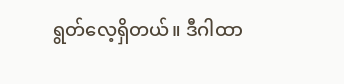ရွတ်လေ့ရှိတယ်။ ဒီဂါထာ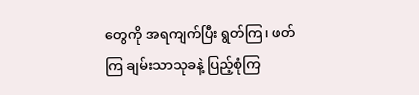တွေကို အရကျက်ပြီး ရွတ်ကြ၊ ဖတ်ကြ ချမ်းသာသုခနဲ့ ပြည့်စုံကြ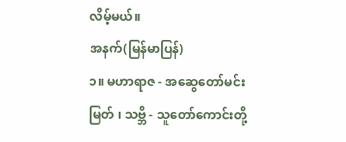လိမ့်မယ်။
အနက်(မြန်မာပြန်)
၁။ မဟာရာဇ - အဆွေတော်မင်းမြတ် ၊ သဗ္ဘိ - သူတော်ကောင်းတို့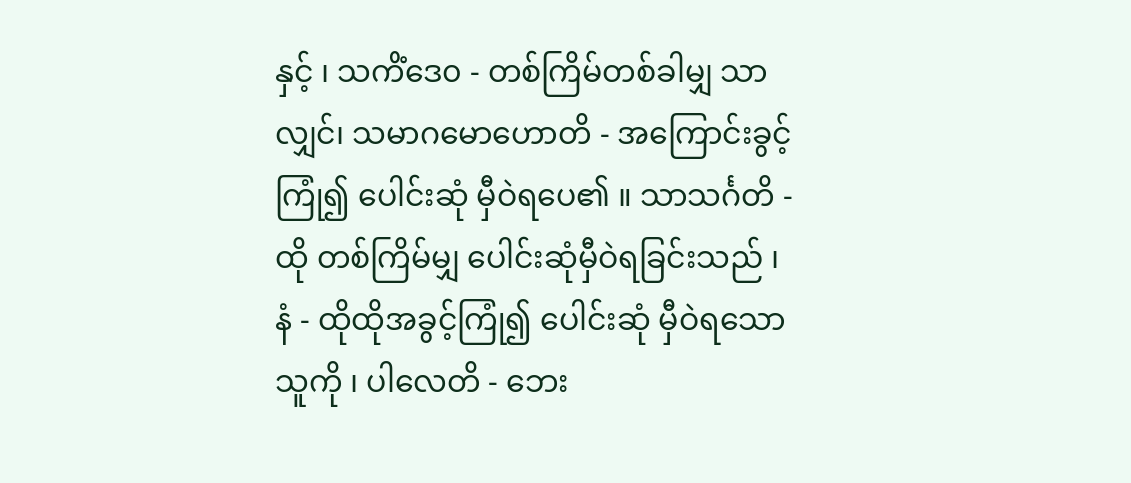နှင့် ၊ သကိံဒေ၀ - တစ်ကြိမ်တစ်ခါမျှ သာလျှင်၊ သမာဂမောဟောတိ - အကြောင်းခွင့်ကြုံ၍ ပေါင်းဆုံ မှီဝဲရပေ၏ ။ သာသင်္ဂတိ - ထို တစ်ကြိမ်မျှ ပေါင်းဆုံမှီဝဲရခြင်းသည် ၊ နံ - ထိုထိုအခွင့်ကြုံ၍ ပေါင်းဆုံ မှီဝဲရသောသူကို ၊ ပါလေတိ - ဘေး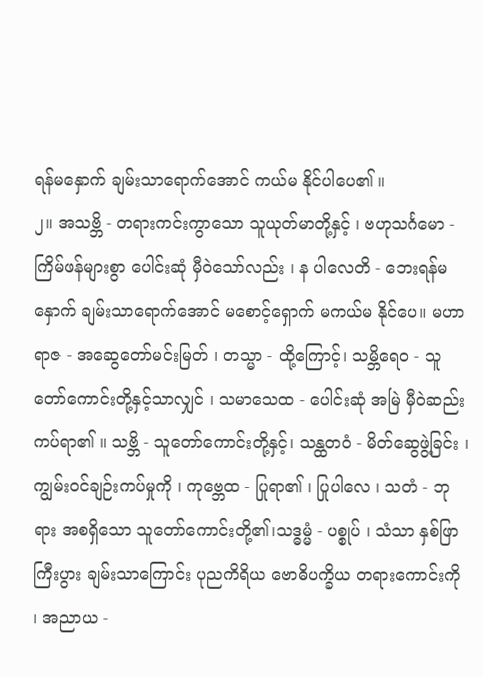ရန်မနှောက် ချမ်းသာရောက်အောင် ကယ်မ နိုင်ပါပေ၏ ။
၂။ အသဗ္ဘိ - တရားကင်းကွာသော သူယုတ်မာတို့နှင့် ၊ ဗဟုသင်္ဂမော - ကြိမ်ဖန်များစွာ ပေါင်းဆုံ မှီဝဲသော်လည်း ၊ န ပါလေတိ - ဘေးရန်မနှောက် ချမ်းသာရောက်အောင် မစောင့်ရှောက် မကယ်မ နိုင်ပေ။ မဟာရာဇ - အဆွေတော်မင်းမြတ် ၊ တသ္မာ - ထို့ကြောင့်၊ သမ္ဘိရေ၀ - သူတော်ကောင်းတို့နှင့်သာလျှင် ၊ သမာသေထ - ပေါင်းဆုံ အမြဲ မှီဝဲဆည်းကပ်ရာ၏ ။ သဗ္ဘိ - သူတော်ကောင်းတို့နှင့်၊ သန္ထတဝံ - မိတ်ဆွေဖွဲ့ခြင်း ၊ ကျွမ်းဝင်ချဉ်းကပ်မှုကို ၊ ကုဗ္ဘေထ - ပြုရာ၏ ၊ ပြုပါလေ ၊ သတံ - ဘုရား အစရှိသော သူတော်ကောင်းတို့၏၊သဒ္ဓမ္မံ - ပစ္စုပ် ၊ သံသာ နှစ်ဖြာ ကြီးပွား ချမ်းသာကြောင်း ပုညကိရိယ ဗောဓိပက္ခိယ တရားကောင်းကို ၊ အညာယ -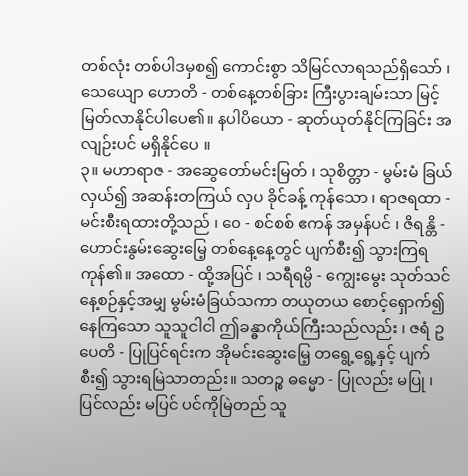တစ်လုံး တစ်ပါဒမှစ၍ ကောင်းစွာ သိမြင်လာရသည်ရှိသော် ၊ သေယျော ဟောတိ - တစ်နေ့တစ်ခြား ကြီးပွားချမ်းသာ မြင့်မြတ်လာနိုင်ပါပေ၏။ နပါပိယော - ဆုတ်ယုတ်နိုင်ကြခြင်း အလျဉ်းပင် မရှိနိုင်ပေ ။
၃။ မဟာရာဇ - အဆွေတော်မင်းမြတ် ၊ သုစိတ္တာ - မွမ်းမံ ခြယ်လှယ်၍ အဆန်းတကြယ် လှပ ခိုင်ခန့် ကုန်သော ၊ ရာဇရထာ - မင်းစီးရထားတို့သည် ၊ ၀ေ - စင်စစ် ဧကန် အမှန်ပင် ၊ ဇိရန္တိ - ဟောင်းနွမ်းဆွေးမြေ့ တစ်နေ့နေ့တွင် ပျက်စီး၍ သွားကြရကုန်၏။ အထော - ထို့အပြင် ၊ သရီရမ္ပိ - ကျွေးမွေး သုတ်သင် နေ့စဉ်နှင့်အမျှ မွမ်းမံခြယ်သကာ တယုတယ စောင့်ရှောက်၍ နေကြသော သူသူငါငါ ဤခန္ဓာကိုယ်ကြီးသည်လည်း ၊ ဇရံ ဥပေတိ - ပြုပြင်ရင်းက အိုမင်းဆွေးမြေ့ တရွေ့ရွေ့နှင့် ပျက်စီး၍ သွားရမြဲသာတည်း။ သတဉ္စ ဓမ္မော - ပြုလည်း မပြု ၊ ပြင်လည်း မပြင် ပင်ကိုမြဲတည် သူ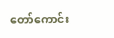တော်ကောင်း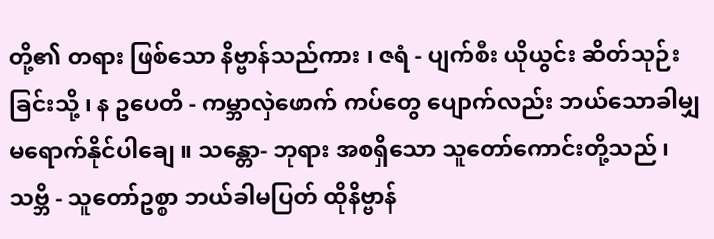တို့၏ တရား ဖြစ်သော နိဗ္ဗာန်သည်ကား ၊ ဇရံ - ပျက်စီး ယိုယွင်း ဆိတ်သုဉ်းခြင်းသို့ ၊ န ဥပေတိ - ကမ္ဘာလှဲဖောက် ကပ်တွေ ပျောက်လည်း ဘယ်သောခါမျှ မရောက်နိုင်ပါချေ ။ သန္တော- ဘုရား အစရှိသော သူတော်ကောင်းတို့သည် ၊ သဗ္ဘိ - သူတော်ဥစ္စာ ဘယ်ခါမပြတ် ထိုနိဗ္ဗာန်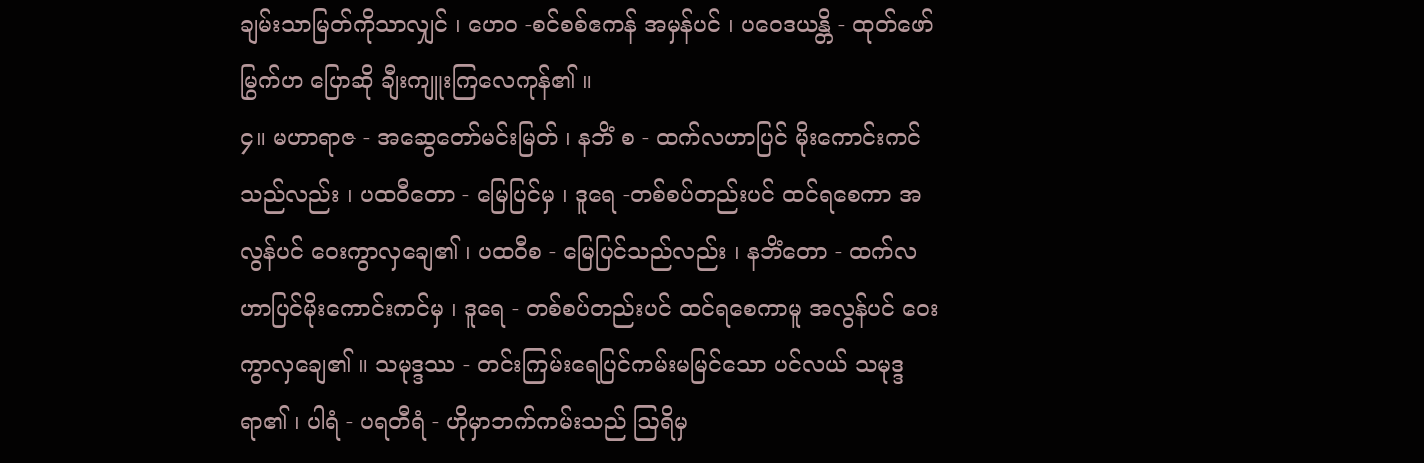ချမ်းသာမြတ်ကိုသာလျှင် ၊ ဟေ၀ -စင်စစ်ဧကန် အမှန်ပင် ၊ ပဝေဒယန္တိ - ထုတ်ဖော်မြွက်ဟ ပြောဆို ချီးကျူးကြလေကုန်၏ ။
၄။ မဟာရာဇ - အဆွေတော်မင်းမြတ် ၊ နဘိံ စ - ထက်လဟာပြင် မိုးကောင်းကင်သည်လည်း ၊ ပထဝီတော - မြေပြင်မှ ၊ ဒူရေ -တစ်စပ်တည်းပင် ထင်ရစေကာ အလွန်ပင် ဝေးကွာလှချေ၏ ၊ ပထဝီစ - မြေပြင်သည်လည်း ၊ နဘိံတော - ထက်လဟာပြင်မိုးကောင်းကင်မှ ၊ ဒူရေ - တစ်စပ်တည်းပင် ထင်ရစေကာမူ အလွန်ပင် ဝေးကွာလှချေ၏ ။ သမုဒ္ဒဿ - တင်းကြမ်းရေပြင်ကမ်းမမြင်သော ပင်လယ် သမုဒ္ဒရာ၏ ၊ ပါရံ - ပရတီရံ - ဟိုမှာဘက်ကမ်းသည် ဩရိမှ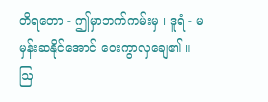တိရတော - ဤမှာဘက်ကမ်းမှ ၊ ဒူရံ - မမှန်းဆနိုင်အောင် ဝေးကွာလှချေ၏ ။ ဩ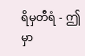ရိမှတီရံ - ဤမှာ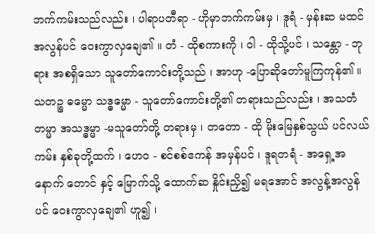ဘက်ကမ်းသည်လည်း ၊ ပါရာပတီရာ - ဟိုမှာဘက်ကမ်းမှ ၊ ဒူရံ - မှန်းဆ မထင်အလွန်ပင် ဝေးကွာလှချေ၏ ။ တံ - ထိုစကားကို ၊ ဝါ - ထိုသို့ပင် ၊ သန္တော - ဘုရား အစရှိသော သူတော်ကောင်းတို့သည် ၊ အာဟု -ပြောဆိုတော်မူကြကုန်၏ ။ သတဉ္စ ဓမ္မော သဒ္ဓမ္မော - သူတော်ကောင်းတို့၏ တရားသည်လည်း ၊ အသတံတမ္မာ အသဒ္ဓမ္မာ -မသူတော်တို့ တရားမှ ၊ တတော - ထို မိုးမြေနှစ်သွယ် ပင်လယ်ကမ်း နှစ်ခုတို့ထက် ၊ ဟေ၀ - စင်စစ်ဧကန် အမှန်ပင် ၊ ဒူရတရံ - အရှေ့အနောက် တောင် နှင့် မြောက်သို့ ထောက်ဆ နှိုင်းညှိ၍ မရအောင် အလွန့်အလွန်ပင် ဝေးကွာလှချေ၏ ဟူ၍ ၊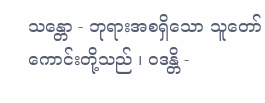သန္တော - ဘုရားအစရှိသော သူတော်ကောင်းတို့သည် ၊ ၀ဒန္တိ -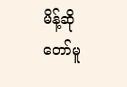မိန့်ဆိုတော်မူ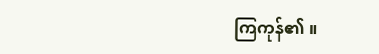ကြကုန်၏ ။